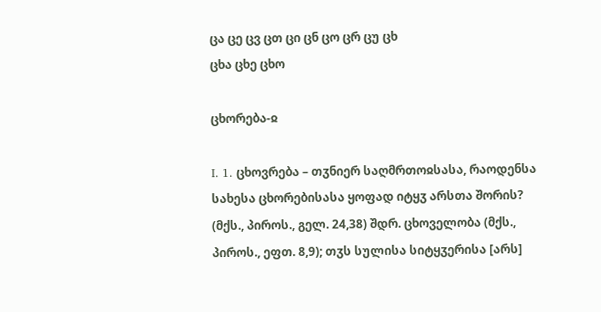ცა ცე ცვ ცთ ცი ცნ ცო ცრ ცუ ცხ
ცხა ცხე ცხო

ცხორება-ჲ

I. 1. ცხოვრება – თჳნიერ საღმრთოჲსასა, რაოდენსა სახესა ცხორებისასა ყოფად იტყჳ არსთა შორის? (მქს., პიროს., გელ. 24,38) შდრ. ცხოველობა (მქს., პიროს., ეფთ. 8,9); თჳს სულისა სიტყჳერისა [არს]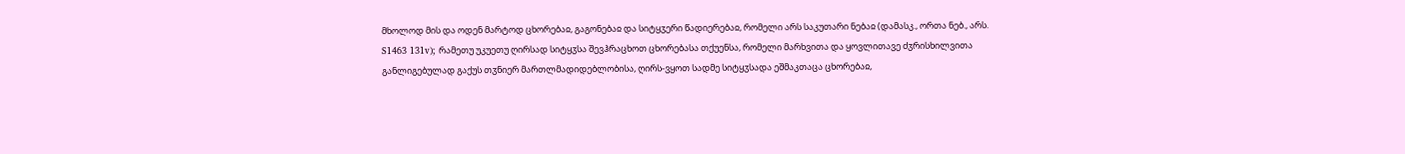მხოლოდ მის და ოდენ მარტოდ ცხორებაჲ, გაგონებაჲ და სიტყჳერი წადიერებაჲ, რომელი არს საკუთარი ნებაჲ (დამასკ., ორთა ნებ., არს. S1463 131v); რამეთუ უკუეთუ ღირსად სიტყჳსა შევჰრაცხოთ ცხორებასა თქუენსა, რომელი მარხვითა და ყოვლითავე ძჳრისხილვითა განლიგებულად გაქუს თჳნიერ მართლმადიდებლობისა, ღირს-ვყოთ სადმე სიტყჳსადა ეშმაკთაცა ცხორებაჲ,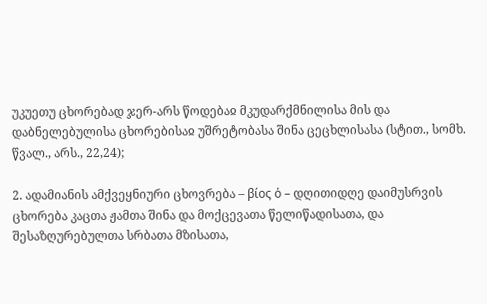უკუეთუ ცხორებად ჯერ-არს წოდებაჲ მკუდარქმნილისა მის და დაბნელებულისა ცხორებისაჲ უშრეტობასა შინა ცეცხლისასა (სტით., სომხ. წვალ., არს., 22,24);

2. ადამიანის ამქვეყნიური ცხოვრება – βίος ὁ – დღითიდღე დაიმუსრვის ცხორება კაცთა ჟამთა შინა და მოქცევათა წელიწადისათა, და შესაზღურებულთა სრბათა მზისათა,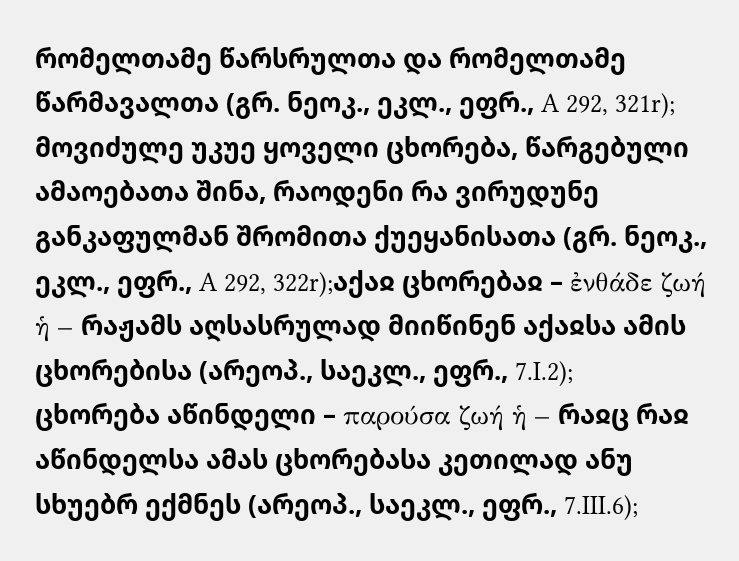რომელთამე წარსრულთა და რომელთამე წარმავალთა (გრ. ნეოკ., ეკლ., ეფრ., A 292, 321r); მოვიძულე უკუე ყოველი ცხორება, წარგებული ამაოებათა შინა, რაოდენი რა ვირუდუნე განკაფულმან შრომითა ქუეყანისათა (გრ. ნეოკ., ეკლ., ეფრ., A 292, 322r);აქაჲ ცხორებაჲ – ἐνθάδε ζωή ἡ – რაჟამს აღსასრულად მიიწინენ აქაჲსა ამის ცხორებისა (არეოპ., საეკლ., ეფრ., 7.I.2);
ცხორება აწინდელი – παρούσα ζωή ἡ – რაჲც რაჲ აწინდელსა ამას ცხორებასა კეთილად ანუ სხუებრ ექმნეს (არეოპ., საეკლ., ეფრ., 7.III.6);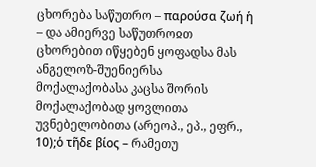ცხორება საწუთრო – παρούσα ζωή ἡ – და ამიერვე საწუთროჲთ ცხორებით იწყებენ ყოფადსა მას ანგელოზ-შუენიერსა მოქალაქობასა კაცსა შორის მოქალაქობად ყოვლითა უვნებელობითა (არეოპ., ეპ., ეფრ., 10);ὁ τῆδε βίος – რამეთუ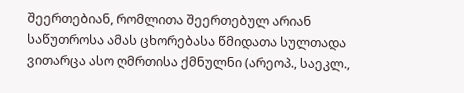შეერთებიან, რომლითა შეერთებულ არიან საწუთროსა ამას ცხორებასა წმიდათა სულთადა ვითარცა ასო ღმრთისა ქმნულნი (არეოპ., საეკლ.,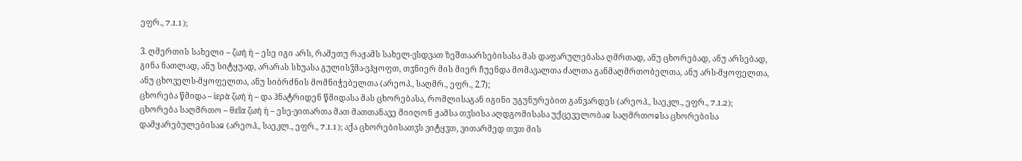ეფრ., 7.I.1);

3. ღმერთის სახელი – ζωή ἡ – ესე იგი არს, რამეთუ რაჟამს სახელ-ვსდვათ ზეშთაარსებისასა მას დაფარულებასა ღმრთად, ანუ ცხორებად, ანუ არსებად, გინა ნათლად, ანუ სიტყუად, არარას სხუასა გულისჴმა-ვჰყოფთ, თჳნიერ მის მიერ ჩუენდა მომავალთა ძალთა განმაღმრთობელთა, ანუ არს-მყოფელთა, ანუ ცხოველს-მყოფელთა, ანუ სიბრძნის მომნიჭებელთა (არეოპ., საღმრ., ეფრ., 2.7);
ცხორება წმიდა – ἱερὰ ζωή ἡ – და ჰნატრიდენ წმიდასა მას ცხორებასა, რომლისაგან იგინი უგუნურებით განვარდეს (არეოპ., საეკლ., ეფრ., 7.I.2);
ცხორება საღმრთო – θεῖα ζωή ἡ – ესე-ვითართა მათ მათთანავე მიიღონ ჟამსა თჳსისა აღდგომისასა უქცეველობაჲ საღმრთოჲსა ცხორებისა დამყარებულებისაჲ (არეოპ., საეკლ., ეფრ., 7.I.1); აქა ცხორებისათჳს ვიტყჳთ, ვითარმედ თჳთ მის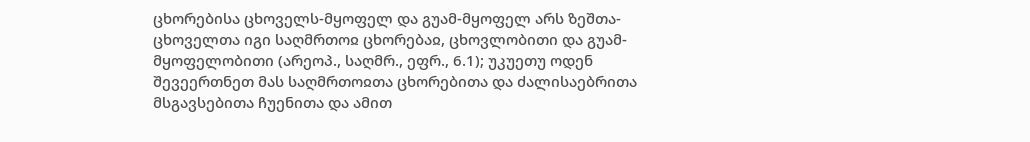ცხორებისა ცხოველს-მყოფელ და გუამ-მყოფელ არს ზეშთა-ცხოველთა იგი საღმრთოჲ ცხორებაჲ, ცხოვლობითი და გუამ-მყოფელობითი (არეოპ., საღმრ., ეფრ., 6.1); უკუეთუ ოდენ შევეერთნეთ მას საღმრთოჲთა ცხორებითა და ძალისაებრითა მსგავსებითა ჩუენითა და ამით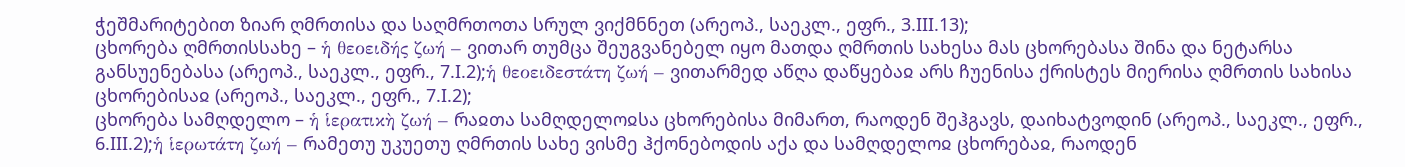ჭეშმარიტებით ზიარ ღმრთისა და საღმრთოთა სრულ ვიქმნნეთ (არეოპ., საეკლ., ეფრ., 3.III.13);
ცხორება ღმრთისსახე – ἡ θεοειδής ζωή – ვითარ თუმცა შეუგვანებელ იყო მათდა ღმრთის სახესა მას ცხორებასა შინა და ნეტარსა განსუენებასა (არეოპ., საეკლ., ეფრ., 7.I.2);ἡ θεοειδεστάτη ζωή – ვითარმედ აწღა დაწყებაჲ არს ჩუენისა ქრისტეს მიერისა ღმრთის სახისა ცხორებისაჲ (არეოპ., საეკლ., ეფრ., 7.I.2);
ცხორება სამღდელო – ἡ ἱερατικὴ ζωή – რაჲთა სამღდელოჲსა ცხორებისა მიმართ, რაოდენ შეჰგავს, დაიხატვოდინ (არეოპ., საეკლ., ეფრ., 6.III.2);ἡ ἱερωτάτη ζωή – რამეთუ უკუეთუ ღმრთის სახე ვისმე ჰქონებოდის აქა და სამღდელოჲ ცხორებაჲ, რაოდენ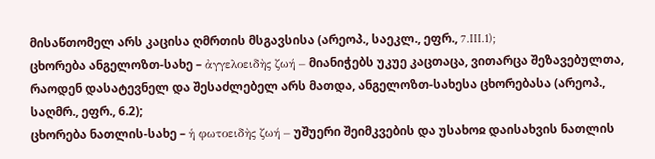მისაწთომელ არს კაცისა ღმრთის მსგავსისა (არეოპ., საეკლ., ეფრ., 7.III.1);
ცხორება ანგელოზთ-სახე – ἀγγελοειδὴς ζωή – მიანიჭებს უკუე კაცთაცა, ვითარცა შეზავებულთა, რაოდენ დასატევნელ და შესაძლებელ არს მათდა, ანგელოზთ-სახესა ცხორებასა (არეოპ., საღმრ., ეფრ., 6.2);
ცხორება ნათლის-სახე – ἡ φωτοειδὴς ζωή – უშუერი შეიმკვების და უსახოჲ დაისახვის ნათლის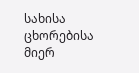სახისა ცხორებისა მიერ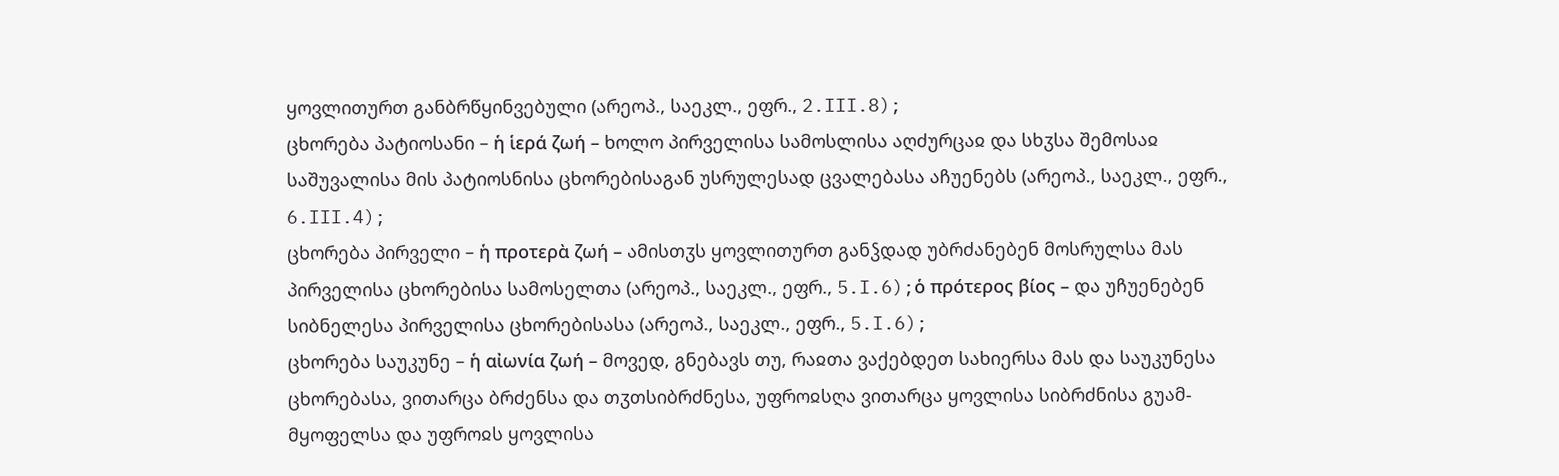ყოვლითურთ განბრწყინვებული (არეოპ., საეკლ., ეფრ., 2.III.8);
ცხორება პატიოსანი – ἡ ἱερά ζωή – ხოლო პირველისა სამოსლისა აღძურცაჲ და სხჳსა შემოსაჲ საშუვალისა მის პატიოსნისა ცხორებისაგან უსრულესად ცვალებასა აჩუენებს (არეოპ., საეკლ., ეფრ., 6.III.4);
ცხორება პირველი – ἡ προτερὰ ζωή – ამისთჳს ყოვლითურთ განჴდად უბრძანებენ მოსრულსა მას პირველისა ცხორებისა სამოსელთა (არეოპ., საეკლ., ეფრ., 5.I.6);ὁ πρότερος βίος – და უჩუენებენ სიბნელესა პირველისა ცხორებისასა (არეოპ., საეკლ., ეფრ., 5.I.6);
ცხორება საუკუნე – ἡ αἰωνία ζωή – მოვედ, გნებავს თუ, რაჲთა ვაქებდეთ სახიერსა მას და საუკუნესა ცხორებასა, ვითარცა ბრძენსა და თჳთსიბრძნესა, უფროჲსღა ვითარცა ყოვლისა სიბრძნისა გუამ-მყოფელსა და უფროჲს ყოვლისა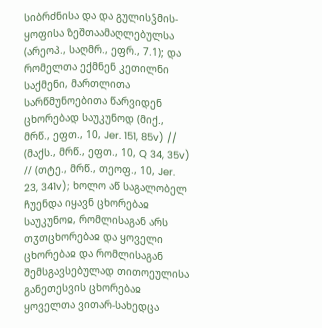სიბრძნისა და და გულისჴმის-ყოფისა ზეშთაამაღლებულსა (არეოპ., საღმრ., ეფრ., 7.1); და რომელთა ექმნენ კეთილნი საქმენი, მართლითა სარწმუნოებითა წარვიდენ ცხორებად საუკუნოდ (მიქ., მრწ., ეფთ., 10, Jer. 151, 85v) // (მაქს., მრწ., ეფთ., 10, Q 34, 35v) // (თტე., მრწ., თეოფ., 10, Jer. 23, 341v); ხოლო აწ საგალობელ ჩუენდა იყავნ ცხორებაჲ საუკუნოჲ, რომლისაგან არს თჳთცხორებაჲ და ყოველი ცხორებაჲ და რომლისაგან შემსგავსებულად თითოეულისა განეთესვის ცხორებაჲ ყოველთა ვითარ-სახედცა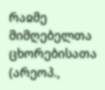რაჲმე მიმღებელთა ცხორებისათა (არეოპ.,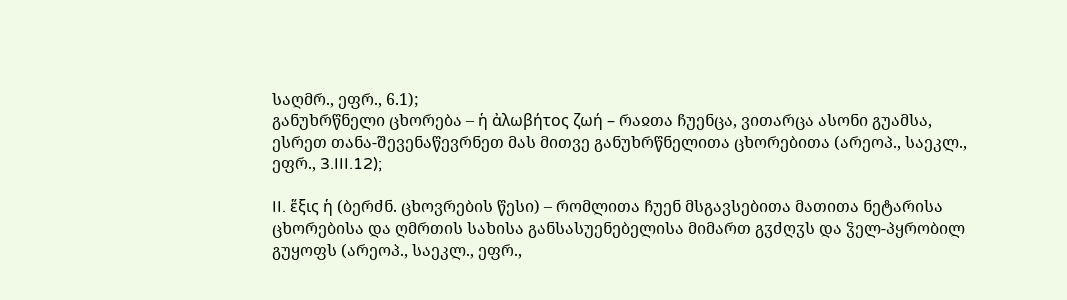საღმრ., ეფრ., 6.1);
განუხრწნელი ცხორება – ἡ ἀλωβήτος ζωή – რაჲთა ჩუენცა, ვითარცა ასონი გუამსა, ესრეთ თანა-შევენაწევრნეთ მას მითვე განუხრწნელითა ცხორებითა (არეოპ., საეკლ., ეფრ., 3.III.12);

II. ἕξις ἡ (ბერძნ. ცხოვრების წესი) – რომლითა ჩუენ მსგავსებითა მათითა ნეტარისა ცხორებისა და ღმრთის სახისა განსასუენებელისა მიმართ გჳძღჳს და ჴელ-პყრობილ გუყოფს (არეოპ., საეკლ., ეფრ.,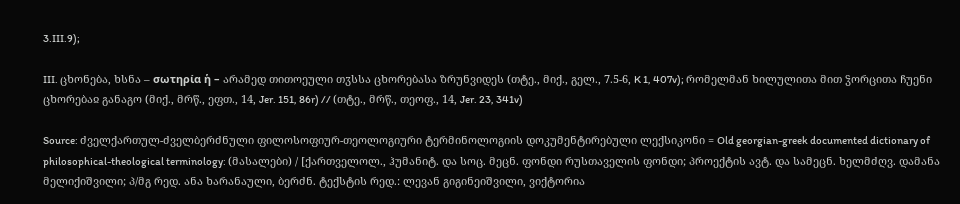3.III.9);

III. ცხონება, ხსნა – σωτηρία ἡ – არამედ თითოეული თჳსსა ცხორებასა ზრუნვიდეს (თტე., მიქ., გელ., 7.5-6, K 1, 407v); რომელმან ხილულითა მით ჴორცითა ჩუენი ცხორებაჲ განაგო (მიქ., მრწ., ეფთ., 14, Jer. 151, 86r) // (თტე., მრწ., თეოფ., 14, Jer. 23, 341v)

Source: ძველქართულ-ძველბერძნული ფილოსოფიურ-თეოლოგიური ტერმინოლოგიის დოკუმენტირებული ლექსიკონი = Old georgian-greek documented dictionary of philosophical-theological terminology: (მასალები) / [ქართველოლ., ჰუმანიტ. და სოც. მეცნ. ფონდი რუსთაველის ფონდი; პროექტის ავტ. და სამეცნ. ხელმძღვ. დამანა მელიქიშვილი; პ/მგ რედ. ანა ხარანაული, ბერძნ. ტექსტის რედ.: ლევან გიგინეიშვილი, ვიქტორია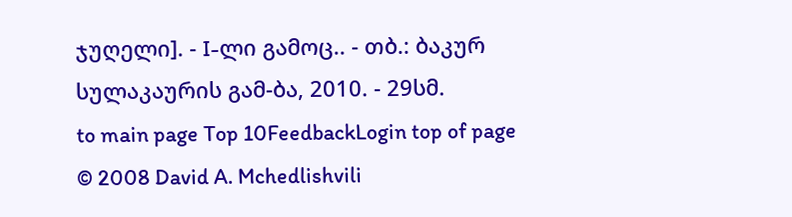ჯუღელი]. - I-ლი გამოც.. - თბ.: ბაკურ სულაკაურის გამ-ბა, 2010. - 29სმ.
to main page Top 10FeedbackLogin top of page
© 2008 David A. Mchedlishvili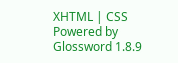XHTML | CSS Powered by Glossword 1.8.9